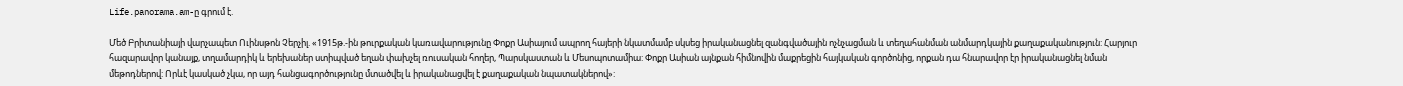Life.panorama.am-ը գրում է.

Մեծ Բրիտանիայի վարչապետ Ուինսթոն Չերչիլ. «1915թ.-ին թուրքական կառավարությունը Փոքր Ասիայում ապրող հայերի նկատմամբ սկսեց իրականացնել զանգվածային ոչնչացման և տեղահանման անմարդկային քաղաքականություն: Հարյուր հազարավոր կանայք, տղամարդիկ և երեխաներ ստիպված եղան փախչել ռուսական հողեր, Պարսկաստան և Մեսոպոտամիա: Փոքր Ասիան այնքան հիմնովին մաքրեցին հայկական գործոնից, որքան դա հնարավոր էր իրականացնել նման մեթոդներով: Որևէ կասկած չկա, որ այդ հանցագործությունը մտածվել և իրականացվել է քաղաքական նպատակներով»: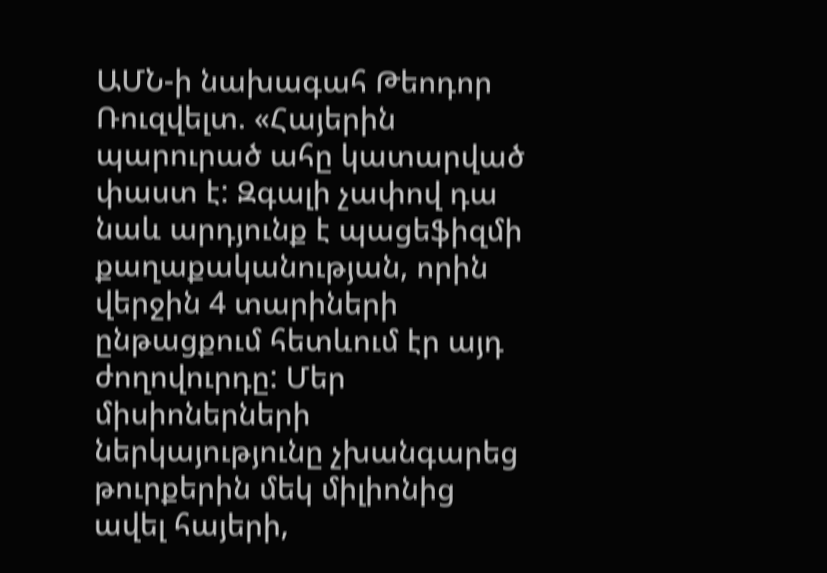ԱՄՆ-ի նախագահ Թեոդոր Ռուզվելտ. «Հայերին պարուրած ահը կատարված փաստ է: Զգալի չափով դա նաև արդյունք է պացեֆիզմի քաղաքականության, որին վերջին 4 տարիների ընթացքում հետևում էր այդ ժողովուրդը: Մեր միսիոներների ներկայությունը չխանգարեց թուրքերին մեկ միլիոնից ավել հայերի,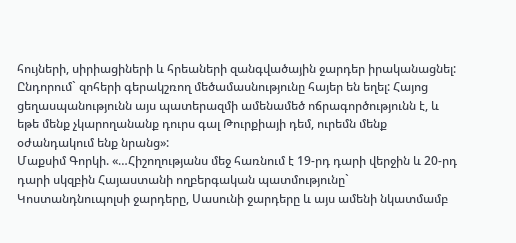հույների, սիրիացիների և հրեաների զանգվածային ջարդեր իրականացնել: Ընդորում` զոհերի գերակշռող մեծամասնությունը հայեր են եղել: Հայոց ցեղասպանությունն այս պատերազմի ամենամեծ ոճրագործությունն է, և եթե մենք չկարողանանք դուրս գալ Թուրքիայի դեմ, ուրեմն մենք օժանդակում ենք նրանց»:
Մաքսիմ Գորկի. «…Հիշողությանս մեջ հառնում է 19-րդ դարի վերջին և 20-րդ դարի սկզբին Հայաստանի ողբերգական պատմությունը` Կոստանդնուպոլսի ջարդերը, Սասունի ջարդերը և այս ամենի նկատմամբ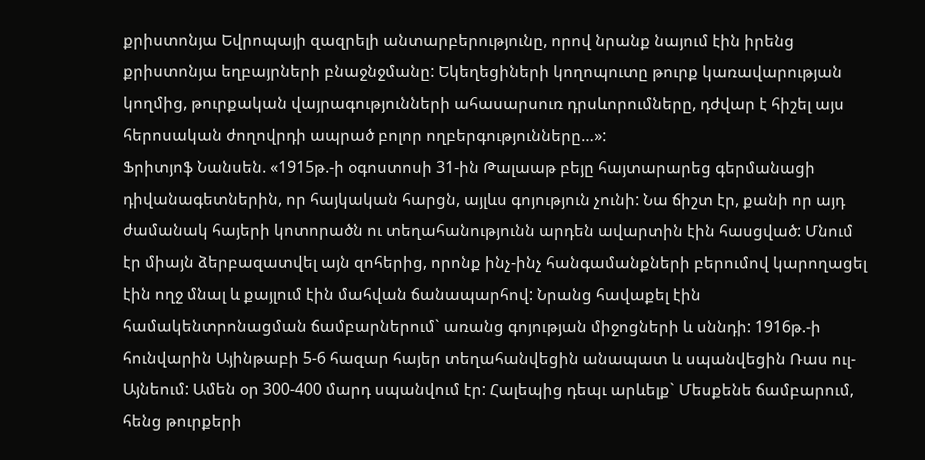քրիստոնյա Եվրոպայի զազրելի անտարբերությունը, որով նրանք նայում էին իրենց քրիստոնյա եղբայրների բնաջնջմանը: Եկեղեցիների կողոպուտը թուրք կառավարության կողմից, թուրքական վայրագությունների ահասարսուռ դրսևորումները, դժվար է հիշել այս հերոսական ժողովրդի ապրած բոլոր ողբերգությունները…»:
Ֆրիտյոֆ Նանսեն. «1915թ.-ի օգոստոսի 31-ին Թալաաթ բեյը հայտարարեց գերմանացի դիվանագետներին, որ հայկական հարցն, այլևս գոյություն չունի: Նա ճիշտ էր, քանի որ այդ ժամանակ հայերի կոտորածն ու տեղահանությունն արդեն ավարտին էին հասցված: Մնում էր միայն ձերբազատվել այն զոհերից, որոնք ինչ-ինչ հանգամանքների բերումով կարողացել էին ողջ մնալ և քայլում էին մահվան ճանապարհով: Նրանց հավաքել էին համակենտրոնացման ճամբարներում` առանց գոյության միջոցների և սննդի: 1916թ.-ի հունվարին Այինթաբի 5-6 հազար հայեր տեղահանվեցին անապատ և սպանվեցին Ռաս ուլ-Այնեում: Ամեն օր 300-400 մարդ սպանվում էր: Հալեպից դեպւ արևելք` Մեսքենե ճամբարում, հենց թուրքերի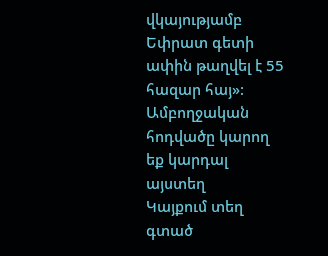վկայությամբ Եփրատ գետի ափին թաղվել է 55 հազար հայ»:
Ամբողջական հոդվածը կարող եք կարդալ այստեղ
Կայքում տեղ գտած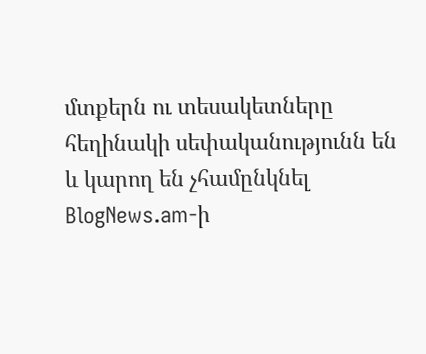մտքերն ու տեսակետները հեղինակի սեփականությունն են և կարող են չհամընկնել BlogNews.am-ի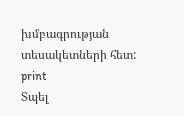խմբագրության տեսակետների հետ:
print
Տպել